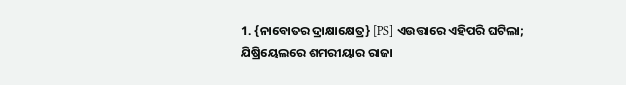1. {ନାବୋତର ଦ୍ରାକ୍ଷାକ୍ଷେତ୍ର} [PS] ଏଉତ୍ତାରେ ଏହିପରି ଘଟିଲା; ଯିଷ୍ରିୟେଲରେ ଶମରୀୟାର ରାଜା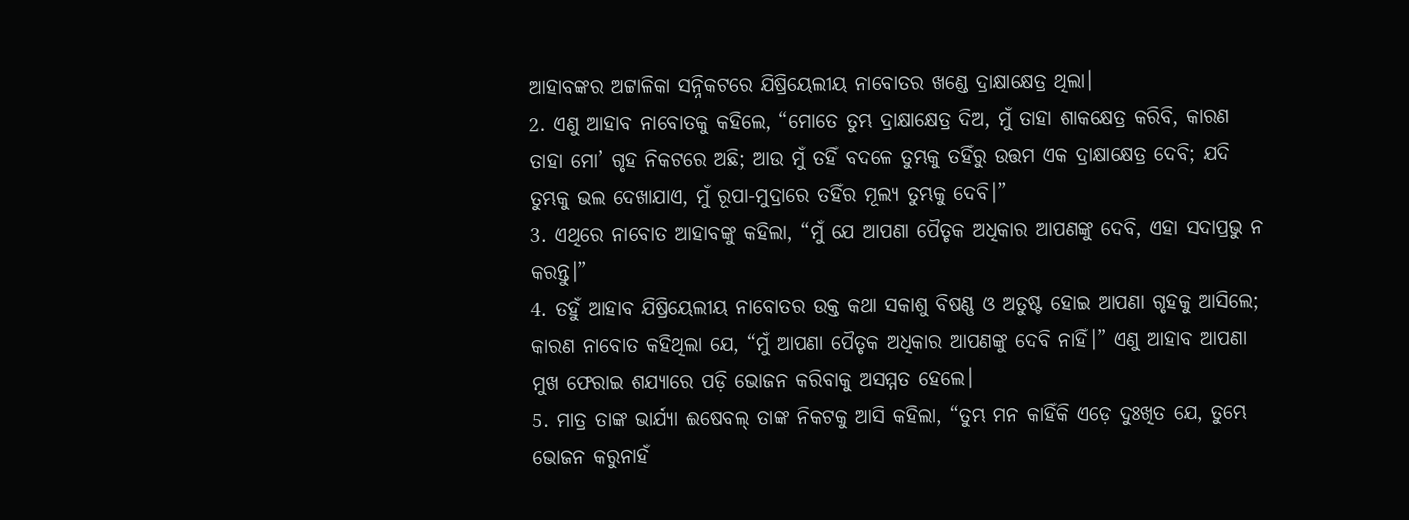ଆହାବଙ୍କର ଅଟ୍ଟାଳିକା ସନ୍ନିକଟରେ ଯିଷ୍ରିୟେଲୀୟ ନାବୋତର ଖଣ୍ଡେ ଦ୍ରାକ୍ଷାକ୍ଷେତ୍ର ଥିଲା।
2. ଏଣୁ ଆହାବ ନାବୋତକୁ କହିଲେ, “ମୋତେ ତୁମ୍ଭ ଦ୍ରାକ୍ଷାକ୍ଷେତ୍ର ଦିଅ, ମୁଁ ତାହା ଶାକକ୍ଷେତ୍ର କରିବି, କାରଣ ତାହା ମୋ’ ଗୃହ ନିକଟରେ ଅଛି; ଆଉ ମୁଁ ତହିଁ ବଦଳେ ତୁମ୍ଭକୁ ତହିଁରୁ ଉତ୍ତମ ଏକ ଦ୍ରାକ୍ଷାକ୍ଷେତ୍ର ଦେବି; ଯଦି ତୁମ୍ଭକୁ ଭଲ ଦେଖାଯାଏ, ମୁଁ ରୂପା-ମୁଦ୍ରାରେ ତହିଁର ମୂଲ୍ୟ ତୁମ୍ଭକୁ ଦେବି।”
3. ଏଥିରେ ନାବୋତ ଆହାବଙ୍କୁ କହିଲା, “ମୁଁ ଯେ ଆପଣା ପୈତୃକ ଅଧିକାର ଆପଣଙ୍କୁ ଦେବି, ଏହା ସଦାପ୍ରଭୁ ନ କରନ୍ତୁ।”
4. ତହୁଁ ଆହାବ ଯିଷ୍ରିୟେଲୀୟ ନାବୋତର ଉକ୍ତ କଥା ସକାଶୁ ବିଷଣ୍ଣ ଓ ଅତୁଷ୍ଟ ହୋଇ ଆପଣା ଗୃହକୁ ଆସିଲେ; କାରଣ ନାବୋତ କହିଥିଲା ଯେ, “ମୁଁ ଆପଣା ପୈତୃକ ଅଧିକାର ଆପଣଙ୍କୁ ଦେବି ନାହିଁ।” ଏଣୁ ଆହାବ ଆପଣା ମୁଖ ଫେରାଇ ଶଯ୍ୟାରେ ପଡ଼ି ଭୋଜନ କରିବାକୁ ଅସମ୍ମତ ହେଲେ।
5. ମାତ୍ର ତାଙ୍କ ଭାର୍ଯ୍ୟା ଈଷେବଲ୍ ତାଙ୍କ ନିକଟକୁ ଆସି କହିଲା, “ତୁମ୍ଭ ମନ କାହିଁକି ଏଡ଼େ ଦୁଃଖିତ ଯେ, ତୁମ୍ଭେ ଭୋଜନ କରୁନାହଁ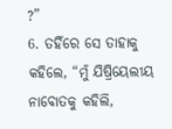?”
6. ତହିଁରେ ସେ ତାହାକୁ କହିଲେ, “ମୁଁ ଯିଷ୍ରିୟେଲୀୟ ନାବୋତକୁ କହିଲି,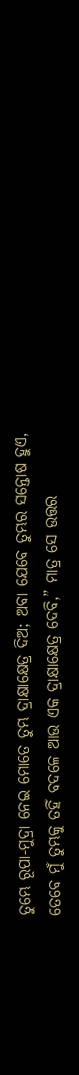ତୁମ୍ଭେ ରୂପା-ମୁଦ୍ରା ନେଇ ମୋତେ ତୁମ୍ଭ ଦ୍ରାକ୍ଷାକ୍ଷେତ୍ର ଦିଅ; ଅବା ଯେବେ ତୁମ୍ଭର ସନ୍ତୋଷ ହୁଏ, ତେବେ ମୁଁ ତୁମ୍ଭକୁ ତହିଁ ବଦଳେ ଆଉ ଏକ ଦ୍ରାକ୍ଷାକ୍ଷେତ୍ର ଦେବି,” ମାତ୍ର ସେ ଉତ୍ତର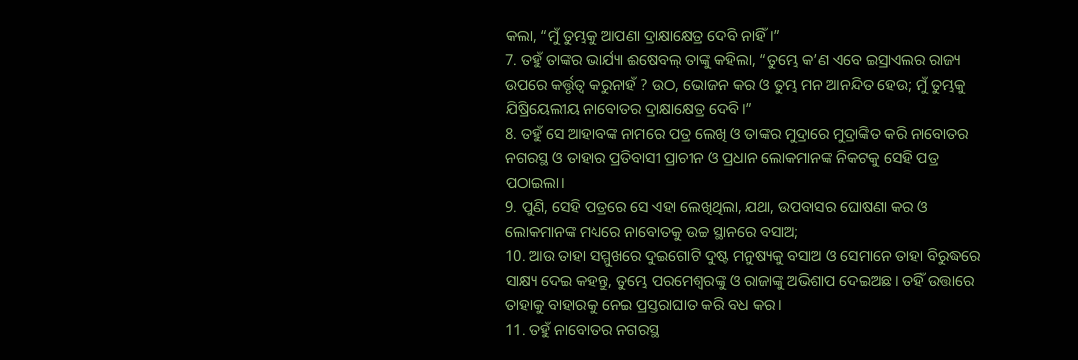କଲା, “ମୁଁ ତୁମ୍ଭକୁ ଆପଣା ଦ୍ରାକ୍ଷାକ୍ଷେତ୍ର ଦେବି ନାହିଁ।”
7. ତହୁଁ ତାଙ୍କର ଭାର୍ଯ୍ୟା ଈଷେବଲ୍ ତାଙ୍କୁ କହିଲା, “ତୁମ୍ଭେ କ’ଣ ଏବେ ଇସ୍ରାଏଲର ରାଜ୍ୟ ଉପରେ କର୍ତ୍ତୃତ୍ୱ କରୁନାହଁ ? ଉଠ, ଭୋଜନ କର ଓ ତୁମ୍ଭ ମନ ଆନନ୍ଦିତ ହେଉ; ମୁଁ ତୁମ୍ଭକୁ ଯିଷ୍ରିୟେଲୀୟ ନାବୋତର ଦ୍ରାକ୍ଷାକ୍ଷେତ୍ର ଦେବି।”
8. ତହୁଁ ସେ ଆହାବଙ୍କ ନାମରେ ପତ୍ର ଲେଖି ଓ ତାଙ୍କର ମୁଦ୍ରାରେ ମୁଦ୍ରାଙ୍କିତ କରି ନାବୋତର ନଗରସ୍ଥ ଓ ତାହାର ପ୍ରତିବାସୀ ପ୍ରାଚୀନ ଓ ପ୍ରଧାନ ଲୋକମାନଙ୍କ ନିକଟକୁ ସେହି ପତ୍ର ପଠାଇଲା।
9. ପୁଣି, ସେହି ପତ୍ରରେ ସେ ଏହା ଲେଖିଥିଲା, ଯଥା, ଉପବାସର ଘୋଷଣା କର ଓ ଲୋକମାନଙ୍କ ମଧ୍ୟରେ ନାବୋତକୁ ଉଚ୍ଚ ସ୍ଥାନରେ ବସାଅ;
10. ଆଉ ତାହା ସମ୍ମୁଖରେ ଦୁଇଗୋଟି ଦୁଷ୍ଟ ମନୁଷ୍ୟକୁ ବସାଅ ଓ ସେମାନେ ତାହା ବିରୁଦ୍ଧରେ ସାକ୍ଷ୍ୟ ଦେଇ କହନ୍ତୁ, ତୁମ୍ଭେ ପରମେଶ୍ୱରଙ୍କୁ ଓ ରାଜାଙ୍କୁ ଅଭିଶାପ ଦେଇଅଛ। ତହିଁ ଉତ୍ତାରେ ତାହାକୁ ବାହାରକୁ ନେଇ ପ୍ରସ୍ତରାଘାତ କରି ବଧ କର।
11. ତହୁଁ ନାବୋତର ନଗରସ୍ଥ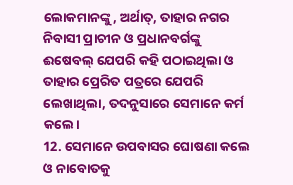ଲୋକମାନଙ୍କୁ, ଅର୍ଥାତ୍, ତାହାର ନଗର ନିବାସୀ ପ୍ରାଚୀନ ଓ ପ୍ରଧାନବର୍ଗଙ୍କୁ ଈଷେବଲ୍ ଯେପରି କହି ପଠାଇଥିଲା ଓ ତାହାର ପ୍ରେରିତ ପତ୍ରରେ ଯେପରି ଲେଖାଥିଲା, ତଦନୁସାରେ ସେମାନେ କର୍ମ କଲେ।
12. ସେମାନେ ଉପବାସର ଘୋଷଣା କଲେ ଓ ନାବୋତକୁ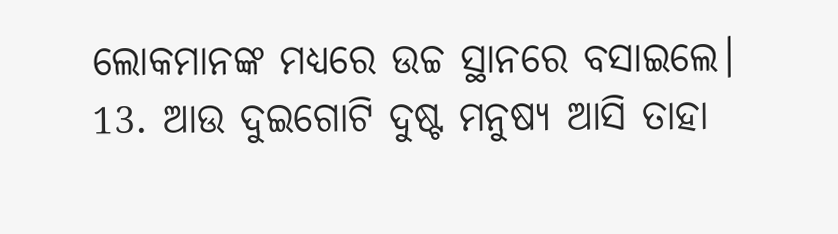ଲୋକମାନଙ୍କ ମଧ୍ୟରେ ଉଚ୍ଚ ସ୍ଥାନରେ ବସାଇଲେ।
13. ଆଉ ଦୁଇଗୋଟି ଦୁଷ୍ଟ ମନୁଷ୍ୟ ଆସି ତାହା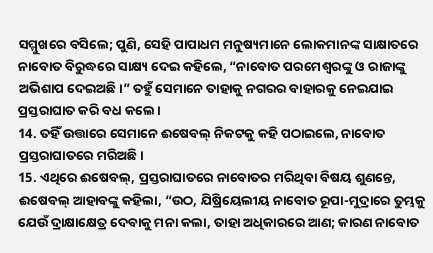ସମ୍ମୁଖରେ ବସିଲେ; ପୁଣି, ସେହି ପାପାଧମ ମନୁଷ୍ୟମାନେ ଲୋକମାନଙ୍କ ସାକ୍ଷାତରେ ନାବୋତ ବିରୁଦ୍ଧରେ ସାକ୍ଷ୍ୟ ଦେଇ କହିଲେ, “ନାବୋତ ପରମେଶ୍ୱରଙ୍କୁ ଓ ରାଜାଙ୍କୁ ଅଭିଶାପ ଦେଇଅଛି।” ତହୁଁ ସେମାନେ ତାହାକୁ ନଗରର ବାହାରକୁ ନେଇଯାଇ ପ୍ରସ୍ତରାଘାତ କରି ବଧ କଲେ।
14. ତହିଁ ଉତ୍ତାରେ ସେମାନେ ଈଷେବଲ୍ ନିକଟକୁ କହି ପଠାଇଲେ, ନାବୋତ ପ୍ରସ୍ତରାଘାତରେ ମରିଅଛି।
15. ଏଥିରେ ଈଷେବଲ୍, ପ୍ରସ୍ତରାଘାତରେ ନାବୋତର ମରିଥିବା ବିଷୟ ଶୁଣନ୍ତେ, ଈଷେବଲ୍ ଆହାବଙ୍କୁ କହିଲା, “ଉଠ, ଯିଷ୍ରିୟେଲୀୟ ନାବୋତ ରୂପା-ମୁଦ୍ରାରେ ତୁମ୍ଭକୁ ଯେଉଁ ଦ୍ରାକ୍ଷାକ୍ଷେତ୍ର ଦେବାକୁ ମନା କଲା, ତାହା ଅଧିକାରରେ ଆଣ; କାରଣ ନାବୋତ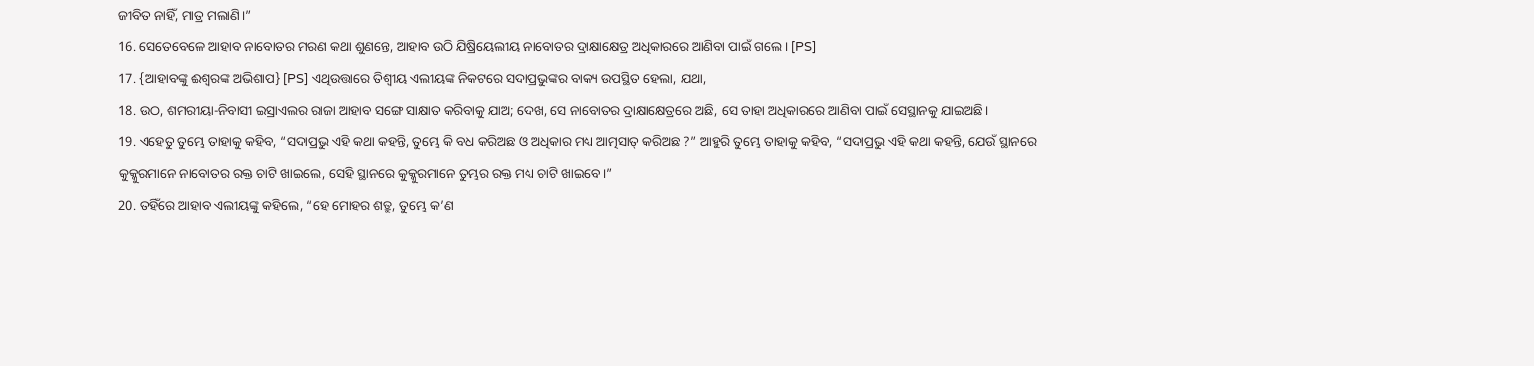ଜୀବିତ ନାହିଁ, ମାତ୍ର ମଲାଣି।”
16. ସେତେବେଳେ ଆହାବ ନାବୋତର ମରଣ କଥା ଶୁଣନ୍ତେ, ଆହାବ ଉଠି ଯିଷ୍ରିୟେଲୀୟ ନାବୋତର ଦ୍ରାକ୍ଷାକ୍ଷେତ୍ର ଅଧିକାରରେ ଆଣିବା ପାଇଁ ଗଲେ। [PS]
17. {ଆହାବଙ୍କୁ ଈଶ୍ୱରଙ୍କ ଅଭିଶାପ} [PS] ଏଥିଉତ୍ତାରେ ତିଶ୍ବୀୟ ଏଲୀୟଙ୍କ ନିକଟରେ ସଦାପ୍ରଭୁଙ୍କର ବାକ୍ୟ ଉପସ୍ଥିତ ହେଲା, ଯଥା,
18. ଉଠ, ଶମରୀୟା-ନିବାସୀ ଇସ୍ରାଏଲର ରାଜା ଆହାବ ସଙ୍ଗେ ସାକ୍ଷାତ କରିବାକୁ ଯାଅ; ଦେଖ, ସେ ନାବୋତର ଦ୍ରାକ୍ଷାକ୍ଷେତ୍ରରେ ଅଛି, ସେ ତାହା ଅଧିକାରରେ ଆଣିବା ପାଇଁ ସେସ୍ଥାନକୁ ଯାଇଅଛି।
19. ଏହେତୁ ତୁମ୍ଭେ ତାହାକୁ କହିବ, “ସଦାପ୍ରଭୁ ଏହି କଥା କହନ୍ତି, ତୁମ୍ଭେ କି ବଧ କରିଅଛ ଓ ଅଧିକାର ମଧ୍ୟ ଆତ୍ମସାତ୍ କରିଅଛ ?” ଆହୁରି ତୁମ୍ଭେ ତାହାକୁ କହିବ, “ସଦାପ୍ରଭୁ ଏହି କଥା କହନ୍ତି, ଯେଉଁ ସ୍ଥାନରେ କୁକ୍କୁରମାନେ ନାବୋତର ରକ୍ତ ଚାଟି ଖାଇଲେ, ସେହି ସ୍ଥାନରେ କୁକ୍କୁରମାନେ ତୁମ୍ଭର ରକ୍ତ ମଧ୍ୟ ଚାଟି ଖାଇବେ।”
20. ତହିଁରେ ଆହାବ ଏଲୀୟଙ୍କୁ କହିଲେ, “ହେ ମୋହର ଶତ୍ରୁ, ତୁମ୍ଭେ କ’ଣ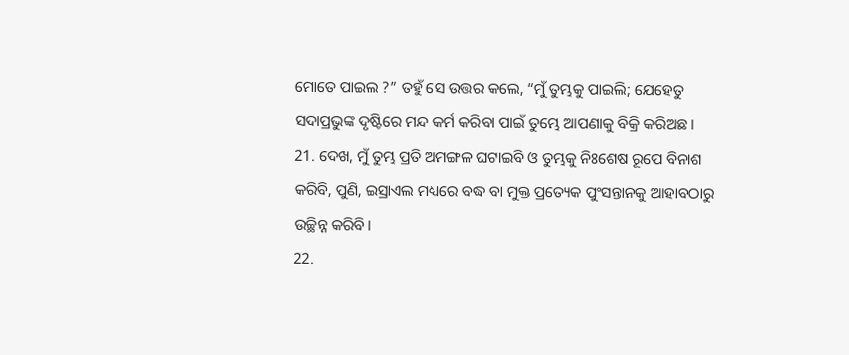ମୋତେ ପାଇଲ ?” ତହୁଁ ସେ ଉତ୍ତର କଲେ, “ମୁଁ ତୁମ୍ଭକୁ ପାଇଲି; ଯେହେତୁ ସଦାପ୍ରଭୁଙ୍କ ଦୃଷ୍ଟିରେ ମନ୍ଦ କର୍ମ କରିବା ପାଇଁ ତୁମ୍ଭେ ଆପଣାକୁ ବିକ୍ରି କରିଅଛ।
21. ଦେଖ, ମୁଁ ତୁମ୍ଭ ପ୍ରତି ଅମଙ୍ଗଳ ଘଟାଇବି ଓ ତୁମ୍ଭକୁ ନିଃଶେଷ ରୂପେ ବିନାଶ କରିବି, ପୁଣି, ଇସ୍ରାଏଲ ମଧ୍ୟରେ ବଦ୍ଧ ବା ମୁକ୍ତ ପ୍ରତ୍ୟେକ ପୁଂସନ୍ତାନକୁ ଆହାବଠାରୁ ଉଚ୍ଛିନ୍ନ କରିବି।
22.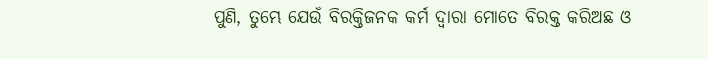ପୁଣି, ତୁମ୍ଭେ ଯେଉଁ ବିରକ୍ତିଜନକ କର୍ମ ଦ୍ୱାରା ମୋତେ ବିରକ୍ତ କରିଅଛ ଓ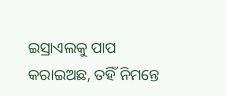ଇସ୍ରାଏଲକୁ ପାପ କରାଇଅଛ, ତହିଁ ନିମନ୍ତେ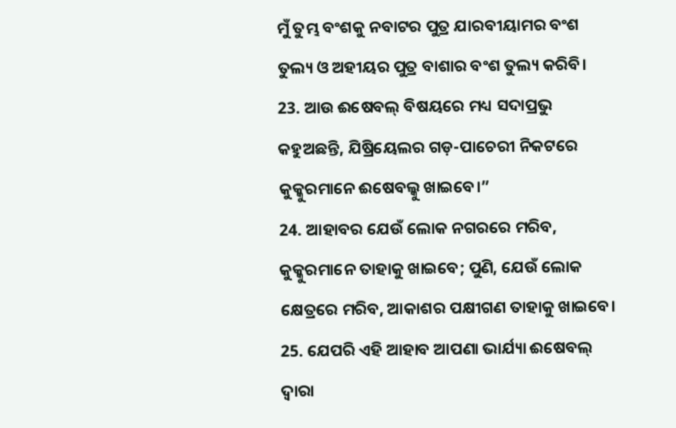ମୁଁ ତୁମ୍ଭ ବଂଶକୁ ନବାଟର ପୁତ୍ର ଯାରବୀୟାମର ବଂଶ ତୁଲ୍ୟ ଓ ଅହୀୟର ପୁତ୍ର ବାଶାର ବଂଶ ତୁଲ୍ୟ କରିବି।
23. ଆଉ ଈଷେବଲ୍ ବିଷୟରେ ମଧ୍ୟ ସଦାପ୍ରଭୁ କହୁଅଛନ୍ତି, ଯିଷ୍ରିୟେଲର ଗଡ଼-ପାଚେରୀ ନିକଟରେ କୁକ୍କୁରମାନେ ଈଷେବଲ୍କୁ ଖାଇବେ।”
24. ଆହାବର ଯେଉଁ ଲୋକ ନଗରରେ ମରିବ, କୁକ୍କୁରମାନେ ତାହାକୁ ଖାଇବେ; ପୁଣି, ଯେଉଁ ଲୋକ କ୍ଷେତ୍ରରେ ମରିବ, ଆକାଶର ପକ୍ଷୀଗଣ ତାହାକୁ ଖାଇବେ।
25. ଯେପରି ଏହି ଆହାବ ଆପଣା ଭାର୍ଯ୍ୟା ଈଷେବଲ୍ ଦ୍ୱାରା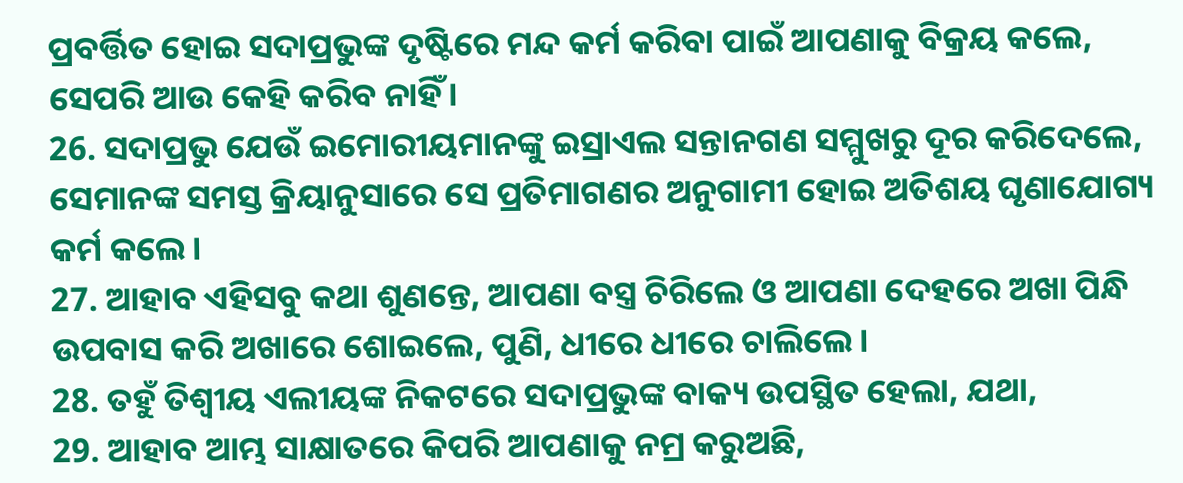ପ୍ରବର୍ତ୍ତିତ ହୋଇ ସଦାପ୍ରଭୁଙ୍କ ଦୃଷ୍ଟିରେ ମନ୍ଦ କର୍ମ କରିବା ପାଇଁ ଆପଣାକୁ ବିକ୍ରୟ କଲେ, ସେପରି ଆଉ କେହି କରିବ ନାହିଁ।
26. ସଦାପ୍ରଭୁ ଯେଉଁ ଇମୋରୀୟମାନଙ୍କୁ ଇସ୍ରାଏଲ ସନ୍ତାନଗଣ ସମ୍ମୁଖରୁ ଦୂର କରିଦେଲେ, ସେମାନଙ୍କ ସମସ୍ତ କ୍ରିୟାନୁସାରେ ସେ ପ୍ରତିମାଗଣର ଅନୁଗାମୀ ହୋଇ ଅତିଶୟ ଘୃଣାଯୋଗ୍ୟ କର୍ମ କଲେ।
27. ଆହାବ ଏହିସବୁ କଥା ଶୁଣନ୍ତେ, ଆପଣା ବସ୍ତ୍ର ଚିରିଲେ ଓ ଆପଣା ଦେହରେ ଅଖା ପିନ୍ଧି ଉପବାସ କରି ଅଖାରେ ଶୋଇଲେ, ପୁଣି, ଧୀରେ ଧୀରେ ଚାଲିଲେ।
28. ତହୁଁ ତିଶ୍ବୀୟ ଏଲୀୟଙ୍କ ନିକଟରେ ସଦାପ୍ରଭୁଙ୍କ ବାକ୍ୟ ଉପସ୍ଥିତ ହେଲା, ଯଥା,
29. ଆହାବ ଆମ୍ଭ ସାକ୍ଷାତରେ କିପରି ଆପଣାକୁ ନମ୍ର କରୁଅଛି,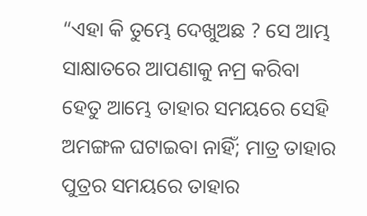“ଏହା କି ତୁମ୍ଭେ ଦେଖୁଅଛ ? ସେ ଆମ୍ଭ ସାକ୍ଷାତରେ ଆପଣାକୁ ନମ୍ର କରିବା ହେତୁ ଆମ୍ଭେ ତାହାର ସମୟରେ ସେହି ଅମଙ୍ଗଳ ଘଟାଇବା ନାହିଁ; ମାତ୍ର ତାହାର ପୁତ୍ରର ସମୟରେ ତାହାର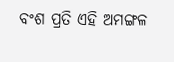ବଂଶ ପ୍ରତି ଏହି ଅମଙ୍ଗଳ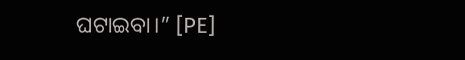ଘଟାଇବା।” [PE]